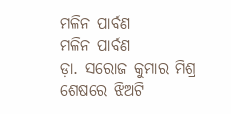ମଳିନ ପାର୍ବଣ
ମଳିନ ପାର୍ବଣ
ଡ଼ା. ସରୋଜ କୁମାର ମିଶ୍ର
ଶେଷରେ ଝିଅଟି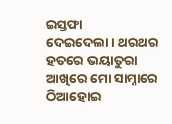ଇସ୍ତଫା
ଦେଇଦେଲା । ଥରଥର ହତରେ ଭୟାତୁରା
ଆଖିରେ ମୋ ସାମ୍ନାରେ ଠିଆହୋଇ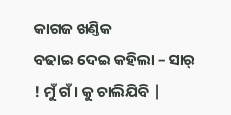କାଗଜ ଖଣ୍ତିକ
ବଢାଇ ଦେଇ କହିଲା – ସାର୍ ! ମୁଁ ଗଁ। କୁ ଚାଲିଯିବି |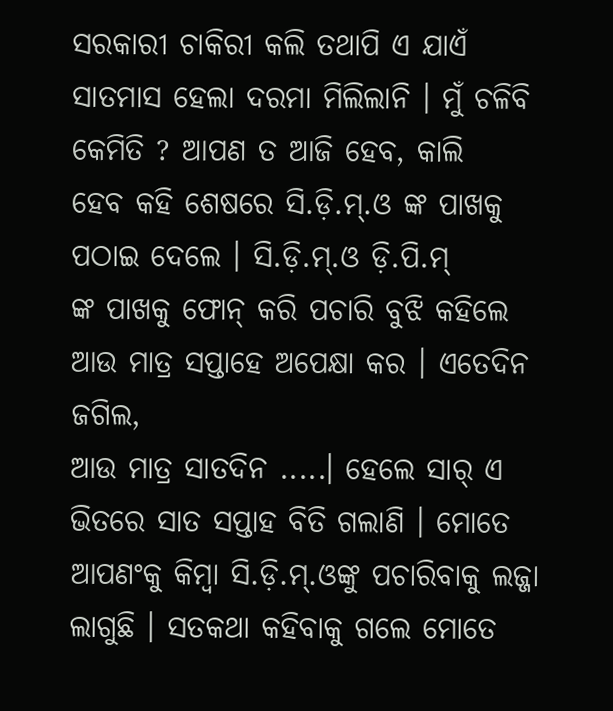ସରକାରୀ ଚାକିରୀ କଲି ତଥାପି ଏ ଯାଏଁ ସାତମାସ ହେଲା ଦରମା ମିଲିଲାନି । ମୁଁ ଚଳିବି କେମିତି ? ଆପଣ ତ ଆଜି ହେବ, କାଲି
ହେବ କହି ଶେଷରେ ସି.ଡ଼ି.ମ୍.ଓ ଙ୍କ ପାଖକୁ ପଠାଇ ଦେଲେ । ସି.ଡ଼ି.ମ୍.ଓ ଡ଼ି.ପି.ମ୍
ଙ୍କ ପାଖକୁ ଫୋନ୍ କରି ପଚାରି ବୁଝି କହିଲେ ଆଉ ମାତ୍ର ସପ୍ତାହେ ଅପେକ୍ଷା କର । ଏତେଦିନ ଜଗିଲ,
ଆଉ ମାତ୍ର ସାତଦିନ .....। ହେଲେ ସାର୍ ଏ ଭିତରେ ସାତ ସପ୍ତାହ ବିତି ଗଲାଣି । ମୋତେ ଆପଣଂକୁ କିମ୍ବା ସି.ଡ଼ି.ମ୍.ଓଙ୍କୁ ପଚାରିବାକୁ ଲଜ୍ଜା ଲାଗୁଛି । ସତକଥା କହିବାକୁ ଗଲେ ମୋତେ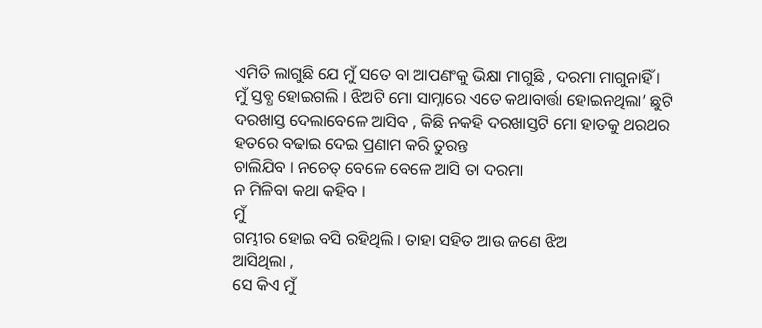ଏମିତି ଲାଗୁଛି ଯେ ମୁଁ ସତେ ବା ଆପଣଂକୁ ଭିକ୍ଷା ମାଗୁଛି , ଦରମା ମାଗୁନାହିଁ ।
ମୁଁ ସ୍ତବ୍ଧ ହୋଇଗଲି । ଝିଅଟି ମୋ ସାମ୍ନାରେ ଏତେ କଥାବାର୍ତ୍ତା ହୋଇନଥିଲା’ ଛୁଟି ଦରଖାସ୍ତ ଦେଲାବେଳେ ଆସିବ , କିଛି ନକହି ଦରଖାସ୍ତଟି ମୋ ହାତକୁ ଥରଥର ହତରେ ବଢାଇ ଦେଇ ପ୍ରଣାମ କରି ତୁରନ୍ତ
ଚାଲିଯିବ । ନଚେତ୍ ବେଳେ ବେଳେ ଆସି ତା ଦରମା
ନ ମିଳିବା କଥା କହିବ ।
ମୁଁ
ଗମ୍ଭୀର ହୋଇ ବସି ରହିଥିଲି । ତାହା ସହିତ ଆଉ ଜଣେ ଝିଅ
ଆସିଥିଲା ,
ସେ କିଏ ମୁଁ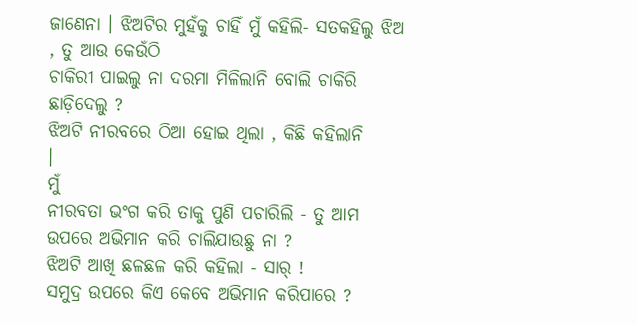ଜାଣେନା । ଝିଅଟିର ମୁହଁକୁ ଚାହିଁ ମୁଁ କହିଲି- ସତକହିଲୁ ଝିଅ , ତୁ ଆଉ କେଉଁଠି
ଚାକିରୀ ପାଇଲୁ ନା ଦରମା ମିଳିଲାନି ବୋଲି ଚାକିରି ଛାଡ଼ିଦେଲୁ ?
ଝିଅଟି ନୀରବରେ ଠିଆ ହୋଇ ଥିଲା , କିଛି କହିଲାନି
।
ମୁଁ
ନୀରବତା ଭଂଗ କରି ତାକୁ ପୁଣି ପଚାରିଲି - ତୁ ଆମ
ଉପରେ ଅଭିମାନ କରି ଚାଲିଯାଉଛୁ ନା ?
ଝିଅଟି ଆଖି ଛଳଛଳ କରି କହିଲା - ସାର୍ !
ସମୁଦ୍ର ଉପରେ କିଏ କେବେ ଅଭିମାନ କରିପାରେ ?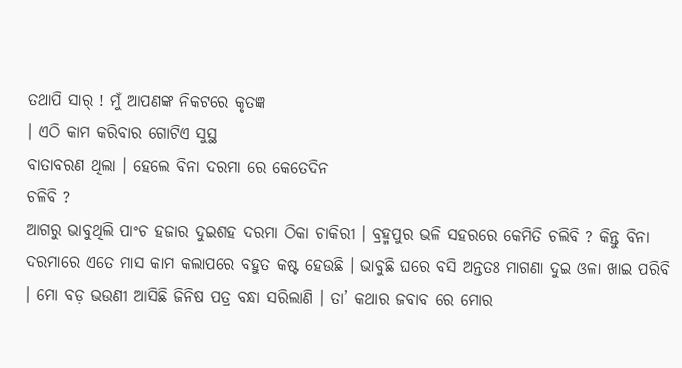ତଥାପି ସାର୍ ! ମୁଁ ଆପଣଙ୍କ ନିକଟରେ କୃତଜ୍ଞ
। ଏଠି କାମ କରିବାର ଗୋଟିଏ ସୁସ୍ଥ
ବାତାବରଣ ଥିଲା । ହେଲେ ବିନା ଦରମା ରେ କେତେଦିନ
ଚଳିବି ?
ଆଗରୁ ଭାବୁଥିଲି ପାଂଚ ହଜାର ଦୁଇଶହ ଦରମା ଠିକା ଚାକିରୀ । ବ୍ରହ୍ମପୁର ଭଳି ସହରରେ କେମିତି ଚଲିବି ? କିନ୍ତୁ ବିନା
ଦରମାରେ ଏତେ ମାସ କାମ କଲାପରେ ବହୁତ କଷ୍ଟ ହେଉଛି । ଭାବୁଛି ଘରେ ବସି ଅନ୍ତତଃ ମାଗଣା ଦୁଇ ଓଳା ଖାଇ ପରିବି । ମୋ ବଡ଼ ଭଉଣୀ ଆସିଛି ଜିନିଷ ପତ୍ର ବନ୍ଧା ସରିଲାଣି । ତା’ କଥାର ଜବାବ ରେ ମୋର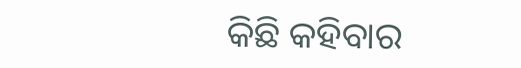କିଛି କହିବାର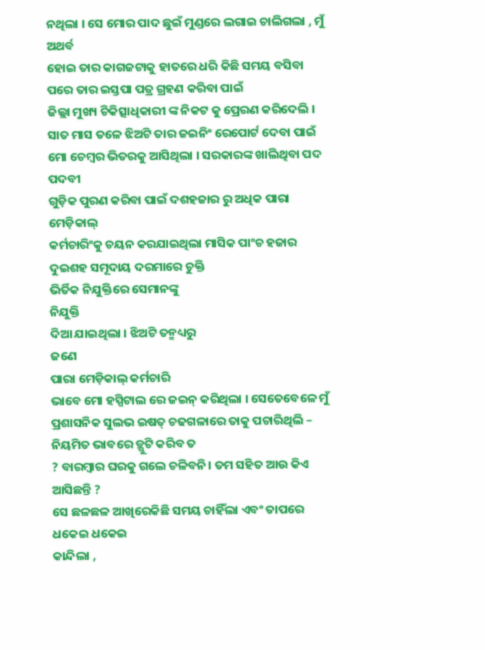ନଥିଲା । ସେ ମୋର ପାଦ ଛୁଇଁ ମୁଣ୍ଡରେ ଲଗାଇ ଚାଲିଗଲା , ମୁଁ ଅଥର୍ବ
ହୋଇ ତାର କାଗଜଟାକୁ ହାତରେ ଧରି କିଛି ସମୟ ବସିବା ପରେ ତାର ଇସ୍ତପା ପତ୍ର ଗ୍ରହଣ କରିବା ପାଇଁ
ଜିଲ୍ଲା ମୁଖ୍ୟ ଚିକିତ୍ସାଧିକାରୀ ଙ୍କ ନିକଟ କୁ ପ୍ରେରଣ କରିଦେଲି ।
ସାତ ମାସ ତଳେ ଝିଅଟି ତାର ଜଇନିଂ ରେପୋର୍ଟ ଦେବା ପାଇଁ ମୋ ଚେମ୍ବର ଭିତରକୁ ଆସିଥିଲା । ସରକାରଙ୍କ ଖାଲିଥିବା ପଦ ପଦବୀ
ଗୁଡ଼ିକ ପୁରଣ କରିବା ପାଇଁ ଦଶହଜାର ରୁ ଅଧିକ ପାରା ମେଡ଼ିକାଲ୍
କର୍ମଚାରିଂକୁ ଚୟନ କରଯାଇଥିଲା ମାସିକ ପାଂଚ ହଜାର ଦୁଇଶହ ସମୂଦାୟ ଦରମାରେ ଚୁକ୍ତି
ଭିର୍ତିକ ନିଯୁକ୍ତିରେ ସେମାନଙ୍କୁ
ନିଯୁକ୍ତି
ଦିଆ ଯାଇଥିଲା । ଝିଅଟି ତନ୍ମଧ୍ୟରୁ
ଜଣେ
ପାରା ମେଡ଼ିକାଲ୍ କର୍ମଚାରି
ଭାବେ ମୋ ହସ୍ପିଟାଲ ରେ ଜଇନ୍ କରିଥିଲା । ସେତେବେଳେ ମୁଁ ପ୍ରଶାସନିକ ସୁଲଭ ଇଷତ୍ ଚଢଗଳାରେ ତାକୁ ପଚାରିଥିଲି – ନିୟମିତ ଭାବରେ ଡ଼୍ଯୁଟି କରିବ ତ
? ବାରମ୍ବାର ଘରକୁ ଗଲେ ଚଳିବନି। ତମ ସହିତ ଆଉ କିଏ ଆସିଛନ୍ତି ?
ସେ ଛଳଛଳ ଆଖିରେକିଛି ସମୟ ଚାହିଁଲା ଏବଂ ତାପରେ ଧକେଇ ଧକେଇ
କାନ୍ଦିଲା ,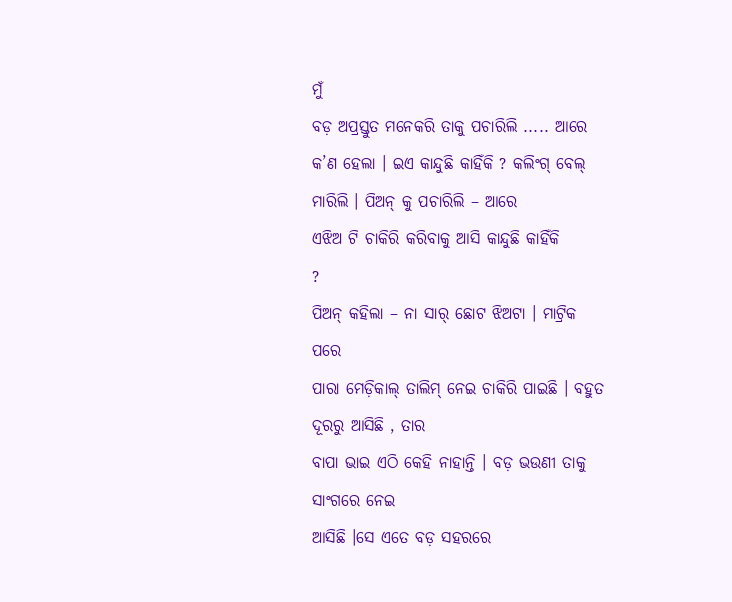ମୁଁ
ବଡ଼ ଅପ୍ରସ୍ତୁତ ମନେକରି ତାକୁ ପଚାରିଲି ..... ଆରେ କ’ଣ ହେଲା । ଇଏ କାନ୍ଦୁଛି କାହିଁକି ? କଲିଂଗ୍ ବେଲ୍ ମାରିଲି । ପିଅନ୍ କୁ ପଚାରିଲି – ଆରେ
ଏଝିଅ ଟି ଚାକିରି କରିବାକୁ ଆସି କାନ୍ଦୁଛି କାହିଁକି
?
ପିଅନ୍ କହିଲା – ନା ସାର୍ ଛୋଟ ଝିଅଟା । ମାଟ୍ରିକ ପରେ
ପାରା ମେଡ଼ିକାଲ୍ ତାଲିମ୍ ନେଇ ଚାକିରି ପାଇଛି । ବହୁତ ଦୂରରୁ ଆସିଛି , ତାର
ବାପା ଭାଇ ଏଠି କେହି ନାହାନ୍ତି । ବଡ଼ ଭଉଣୀ ତାକୁ ସାଂଗରେ ନେଇ
ଆସିଛି ।ସେ ଏତେ ବଡ଼ ସହରରେ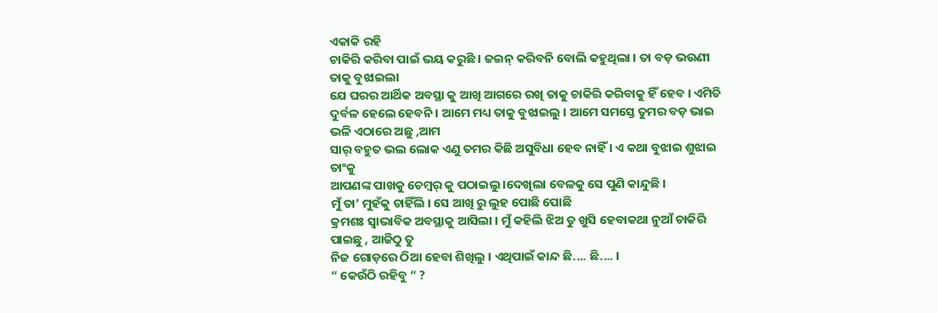ଏକାକି ରହି
ଚାକିରି କରିବା ପାଇଁ ଭୟ କରୁଛି । ଜଇନ୍ କରିବନି ବୋଲି କହୁଥିଲା । ତା ବଡ଼ ଭଉଣୀ ତାକୁ ବୁଝାଇଲା
ଯେ ଘରର ଆର୍ଥିକ ଅବସ୍ଥା କୁ ଆଖି ଆଗରେ ରଖି ତାକୁ ଚାକିରି କରିବାକୁ ହିଁ ହେବ । ଏମିତି ଦୁର୍ବଳ ହେଲେ ହେବନି । ଆମେ ମଧ୍ୟ ତାକୁ ବୁଝାଇଲୁ । ଆମେ ସମସ୍ତେ ତୁମର ବଡ଼ ଭାଇ
ଭଳି ଏଠାରେ ଅଛୁ ,ଆମ
ସାର୍ ବହୁତ ଭଲ ଲୋକ ଏଣୁ ତମର କିଛି ଅସୁବିଧା ହେବ ନାହିଁ । ଏ କଥା ବୁଝାଇ ଶୁଝାଇ ତାଂକୁ
ଆପଣଙ୍କ ପାଖକୁ ଚେମ୍ବର୍ କୁ ପଠାଇଲୁ ।ଦେଖିଲା ବେଳକୁ ସେ ପୁଣି କାନ୍ଦୁଛି ।
ମୁଁ ତା’ ମୁହଁକୁ ଚାହିଁଲି । ସେ ଆଖି ରୁ ଲୁହ ପୋଛି ପୋଛି
କ୍ରମଶଃ ସ୍ୱାଭାବିକ ଅବସ୍ଥାକୁ ଆସିଲା । ମୁଁ କହିଲି ଝିଅ ତୁ ଖୁସି ହେବାକଥା ନୁଆଁ ଚାକିରି ପାଇଛୁ , ଆଜିଠୁ ତୁ
ନିଜ ଗୋଡ଼ରେ ଠିଆ ହେବା ଶିଖିଲୁ । ଏଥିପାଇଁ କାନ୍ଦ ଛି.... ଛି.... ।
“ କେଉଁଠି ରହିବୁ “ ?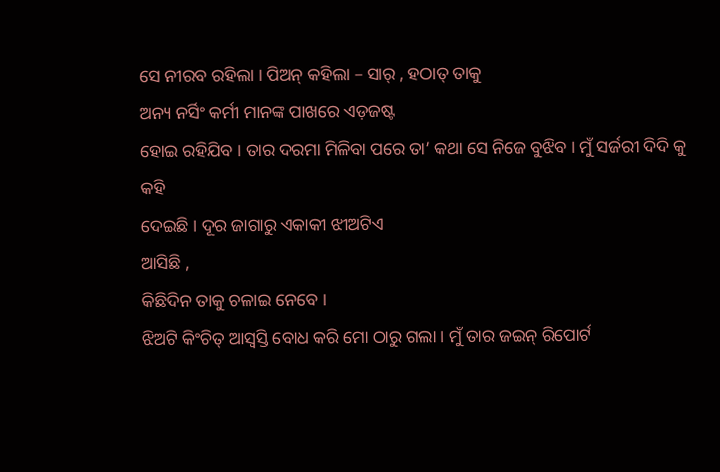ସେ ନୀରବ ରହିଲା । ପିଅନ୍ କହିଲା – ସାର୍ , ହଠାତ୍ ତାକୁ
ଅନ୍ୟ ନର୍ସିଂ କର୍ମୀ ମାନଙ୍କ ପାଖରେ ଏଡ଼ଜଷ୍ଟ
ହୋଇ ରହିଯିବ । ତାର ଦରମା ମିଳିବା ପରେ ତା’ କଥା ସେ ନିଜେ ବୁଝିବ । ମୁଁ ସର୍ଜରୀ ଦିଦି କୁ କହି
ଦେଇଛି । ଦୂର ଜାଗାରୁ ଏକାକୀ ଝୀଅଟିଏ
ଆସିଛି ,
କିଛିଦିନ ତାକୁ ଚଳାଇ ନେବେ ।
ଝିଅଟି କିଂଚିତ୍ ଆସ୍ୱସ୍ତି ବୋଧ କରି ମୋ ଠାରୁ ଗଲା । ମୁଁ ତାର ଜଇନ୍ ରିପୋର୍ଟ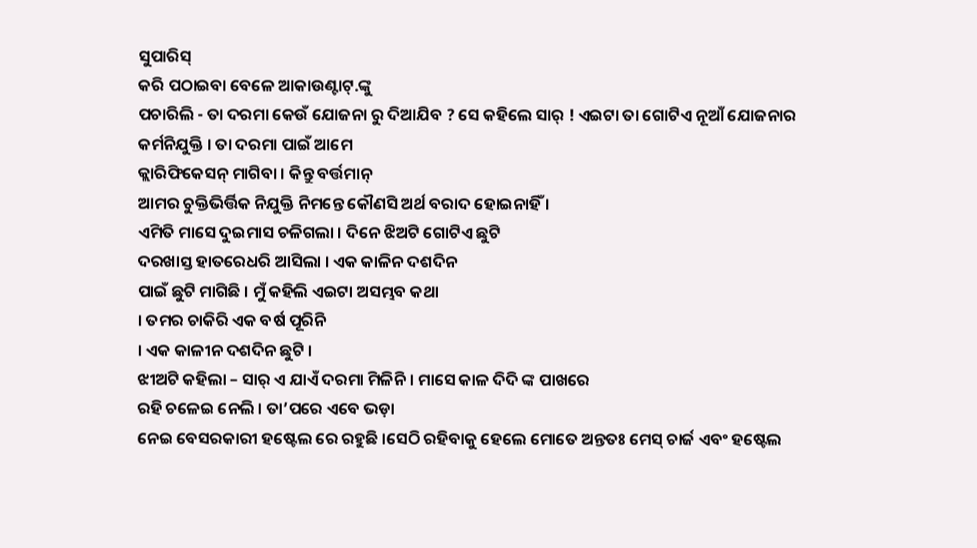ସୁପାରିସ୍
କରି ପଠାଇବା ବେଳେ ଆକାଉଣ୍ଟାଟ୍.ଙ୍କୁ
ପଚାରିଲି - ତା ଦରମା କେଉଁ ଯୋଜନା ରୁ ଦିଆଯିବ ? ସେ କହିଲେ ସାର୍ ! ଏଇଟା ତା ଗୋଟିଏ ନୂଆଁ ଯୋଜନାର
କର୍ମନିଯୁକ୍ତି । ତା ଦରମା ପାଇଁ ଆମେ
କ୍ଲାରିଫିକେସନ୍ ମାଗିବା । କିନ୍ତୁ ବର୍ତ୍ତମାନ୍
ଆମର ଚୁକ୍ତିଭିର୍ତ୍ତିକ ନିଯୁକ୍ତି ନିମନ୍ତେ କୌଣସି ଅର୍ଥ ବରାଦ ହୋଇନାହିଁ ।
ଏମିତି ମାସେ ଦୁଇମାସ ଚଳିଗଲା । ଦିନେ ଝିଅଟି ଗୋଟିଏ ଛୁଟି
ଦରଖାସ୍ତ ହାତରେଧରି ଆସିଲା । ଏକ କାଳିନ ଦଶଦିନ
ପାଇଁ ଛୁଟି ମାଗିଛି । ମୁଁ କହିଲି ଏଇଟା ଅସମ୍ଭବ କଥା
। ତମର ଚାକିରି ଏକ ବର୍ଷ ପୂରିନି
। ଏକ କାଳୀନ ଦଶଦିନ ଛୁଟି ।
ଝୀଅଟି କହିଲା – ସାର୍ ଏ ଯାଏଁ ଦରମା ମିଳିନି । ମାସେ କାଳ ଦିଦି ଙ୍କ ପାଖରେ
ରହି ଚଳେଇ ନେଲି । ତା’ପରେ ଏବେ ଭଡ଼ା
ନେଇ ବେସରକାରୀ ହଷ୍ଟେଲ ରେ ରହୁଛି ।ସେଠି ରହିବାକୁ ହେଲେ ମୋତେ ଅନ୍ତତଃ ମେସ୍ ଚାର୍ଜ ଏବଂ ହଷ୍ଟେଲ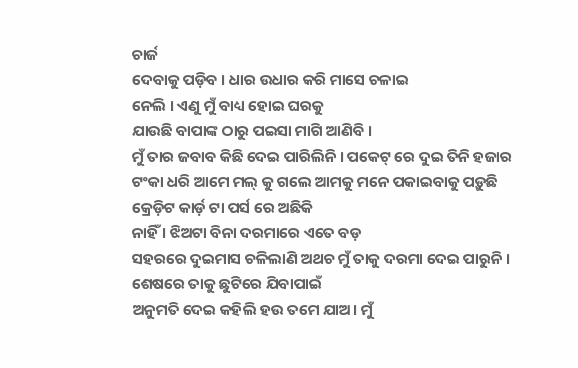ଚାର୍ଜ
ଦେବାକୁ ପଡ଼ିବ । ଧାର ଉଧାର କରି ମାସେ ଚଳାଇ
ନେଲି । ଏଣୁ ମୁଁ ବାଧ୍ୟ ହୋଇ ଘରକୁ
ଯାଉଛି ବାପାଙ୍କ ଠାରୁ ପଇସା ମାଗି ଆଣିବି ।
ମୁଁ ତାର ଜବାବ କିଛି ଦେଇ ପାରିଲିନି । ପକେଟ୍ ରେ ଦୁଇ ତିନି ହଜାର
ଟଂକା ଧରି ଆମେ ମଲ୍ କୁ ଗଲେ ଆମକୁ ମନେ ପକାଇବାକୁ ପଡ଼ୁଛି କ୍ରେଡ଼ିଟ କାର୍ଡ଼ ଟା ପର୍ସ ରେ ଅଛିକି
ନାହିଁ । ଝିଅଟା ବିନା ଦରମାରେ ଏତେ ବଡ଼
ସହରରେ ଦୁଇମାସ ଚଳିଲାଣି ଅଥଚ ମୁଁ ତାକୁ ଦରମା ଦେଇ ପାରୁନି । ଶେଷରେ ତାକୁ ଛୁଟିରେ ଯିବାପାଇଁ
ଅନୁମତି ଦେଇ କହିଲି ହଉ ତମେ ଯାଅ। ମୁଁ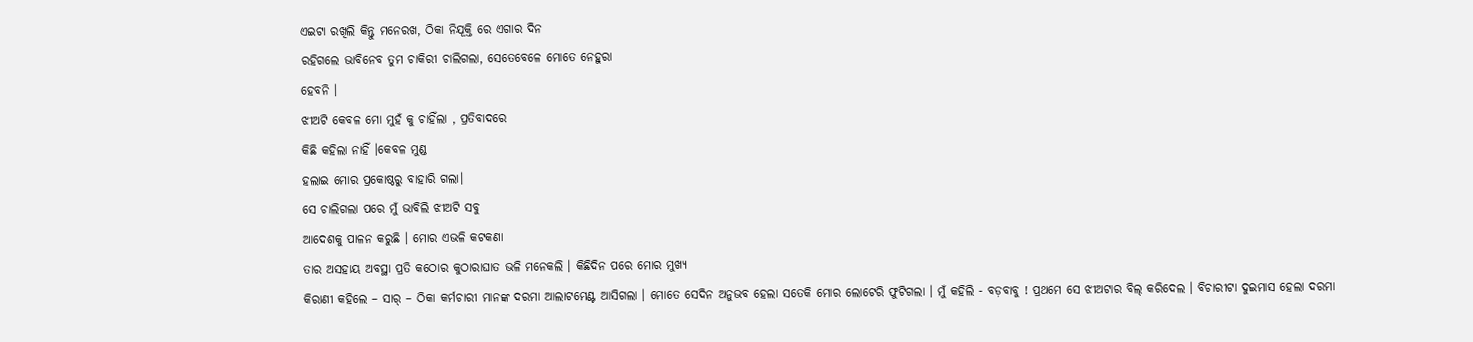ଏଇଟା ରଖିଲି କିନ୍ତୁ ମନେରଖ, ଠିକା ନିଯୂକ୍ତି ରେ ଏଗାର ଦିନ
ରହିଗଲେ ଭାବିନେବ ତୁମ ଚାକିରୀ ଚାଲିଗଲା, ସେତେବେଳେ ମୋତେ ନେହୁରା
ହେବନି ।
ଝୀଅଟି କେବଳ ମୋ ମୁହଁ କୁ ଚାହିଁଲା , ପ୍ରତିବାଦରେ
କିଛି କହିଲା ନାହିଁ ।କେବଳ ମୁଣ୍ଡ
ହଲାଇ ମୋର ପ୍ରକୋଷ୍ଠରୁ ବାହାରି ଗଲା।
ସେ ଚାଲିଗଲା ପରେ ମୁଁ ଭାବିଲି ଝୀଅଟି ସବୁ
ଆଦେଶକୁ ପାଳନ କରୁଛି । ମୋର ଏଭଳି କଟକଣା
ତାର ଅସହାୟ ଅବସ୍ଥା ପ୍ରତି କଠୋର କୁଠାରାଘାତ ଭଳି ମନେକଲି । କିଛିଦିନ ପରେ ମୋର ମୁଖ୍ୟ
କିରାଣୀ କହିଲେ – ସାର୍ – ଠିକା କର୍ମଚାରୀ ମାନଙ୍କ ଦରମା ଆଲାଟମେଣ୍ଟ ଆସିଗଲା । ମୋତେ ସେଦିନ ଅନୁଭବ ହେଲା ସତେକି ମୋର ଲୋଟେରି ଫୁଟିଗଲା । ମୁଁ କହିଲି - ବଡ଼ବାବୁ ! ପ୍ରଥମେ ସେ ଝୀଅଟାର ବିଲ୍ କରିଦେଲ । ବିଚାରୀଟା ଦୁଇମାସ ହେଲା ଦରମା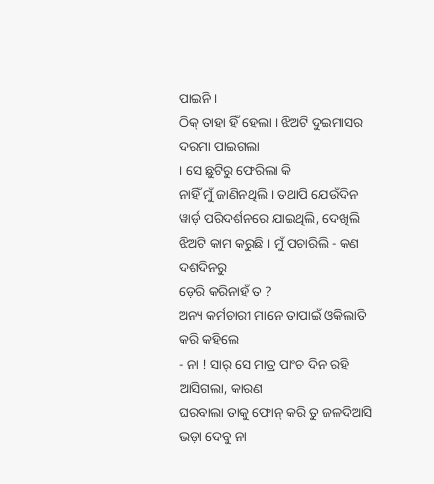ପାଇନି ।
ଠିକ୍ ତାହା ହିଁ ହେଲା । ଝିଅଟି ଦୁଇମାସର ଦରମା ପାଇଗଲା
। ସେ ଛୁଟିରୁ ଫେରିଲା କି
ନାହିଁ ମୁଁ ଜାଣିନଥିଲି । ତଥାପି ଯେଉଁଦିନ ୱାର୍ଡ଼ ପରିଦର୍ଶନରେ ଯାଇଥିଲି, ଦେଖିଲି
ଝିଅଟି କାମ କରୁଛି । ମୁଁ ପଚାରିଲି - କଣ ଦଶଦିନରୁ
ଡ଼େରି କରିନାହଁ ତ ?
ଅନ୍ୟ କର୍ମଚାରୀ ମାନେ ତାପାଇଁ ଓକିଲାତି କରି କହିଲେ
- ନା ! ସାର୍ ସେ ମାତ୍ର ପାଂଚ ଦିନ ରହି ଆସିଗଲା, କାରଣ
ଘରବାଲା ତାକୁ ଫୋନ୍ କରି ତୁ ଜଳଦିଆସି ଭଡ଼ା ଦେବୁ ନା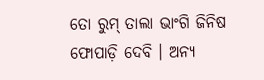ତୋ ରୁମ୍ ତାଲା ଭାଂଗି ଜିନିଷ ଫୋପାଡ଼ି ଦେବି । ଅନ୍ୟ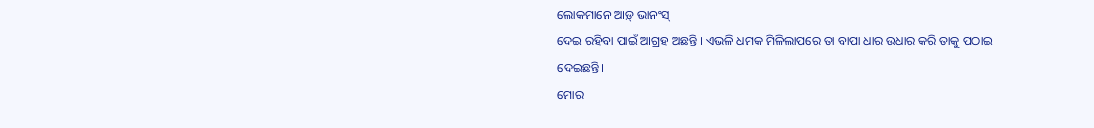ଲୋକମାନେ ଆଡ଼୍ ଭାନଂସ୍
ଦେଇ ରହିବା ପାଇଁ ଆଗ୍ରହ ଅଛନ୍ତି । ଏଭଳି ଧମକ ମିଳିଲାପରେ ତା ବାପା ଧାର ଉଧାର କରି ତାକୁ ପଠାଇ
ଦେଇଛନ୍ତି।
ମୋର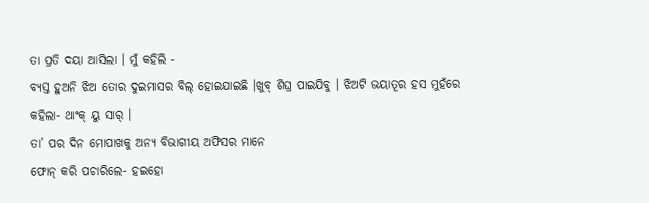ତା ପ୍ରତି ଦୟା ଆସିଲା । ମୁଁ କହିଲି -
ବ୍ୟସ୍ତ ହୁଅନି ଝିଅ ତୋର ଦୁଇମାସର ବିଲ୍ ହୋଇଯାଇଛି ।ଖୁବ୍ ଶିଘ୍ର ପାଇଯିବୁ । ଝିଅଟି ଭୟାତୂର ହସ ମୁହଁରେ
କହିଲା- ଥାଂକ୍ ୟୁ ସାର୍ ।
ତା’ ପର ଦିନ ମୋପାଖକୁ ଅନ୍ୟ ବିଭାଗୀୟ ଅଫିସର ମାନେ
ଫୋନ୍ କରି ପଚାରିଲେ- ହଇହୋ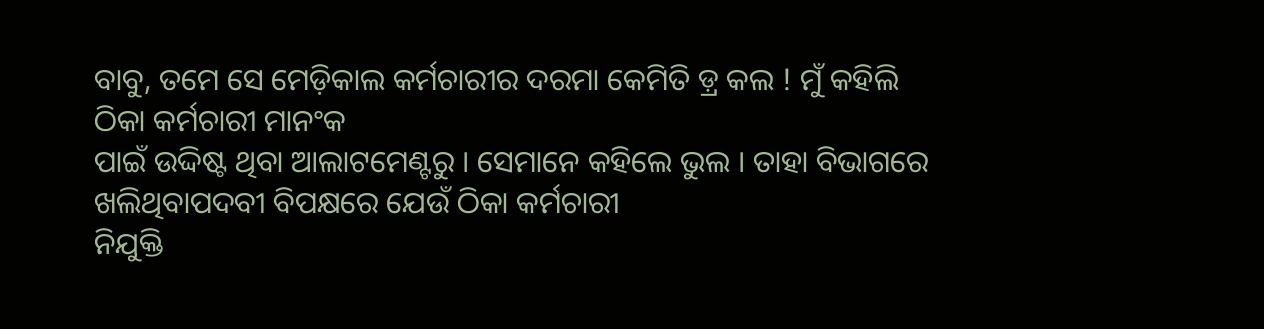ବାବୁ, ତମେ ସେ ମେଡ଼ିକାଲ କର୍ମଚାରୀର ଦରମା କେମିତି ଡ଼୍ର କଲ ! ମୁଁ କହିଲି ଠିକା କର୍ମଚାରୀ ମାନଂକ
ପାଇଁ ଉଦ୍ଦିଷ୍ଟ ଥିବା ଆଲାଟମେଣ୍ଟରୁ । ସେମାନେ କହିଲେ ଭୁଲ । ତାହା ବିଭାଗରେ ଖଲିଥିବାପଦବୀ ବିପକ୍ଷରେ ଯେଉଁ ଠିକା କର୍ମଚାରୀ
ନିଯୁକ୍ତି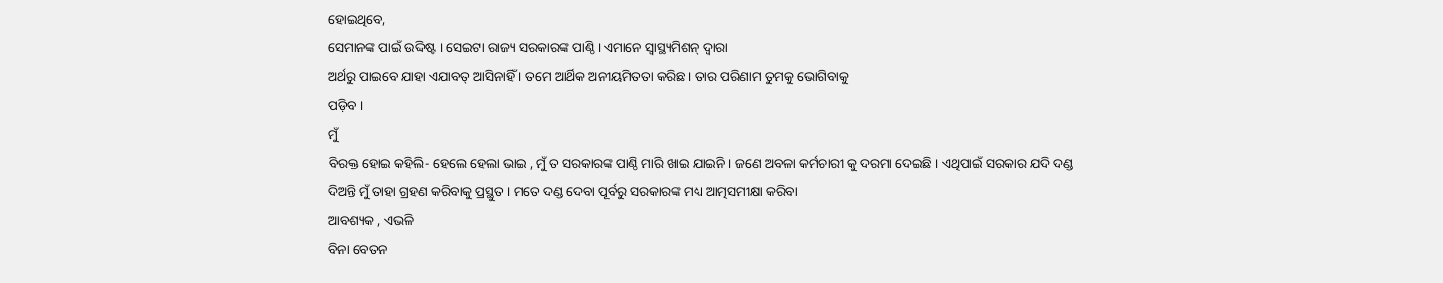ହୋଇଥିବେ,
ସେମାନଙ୍କ ପାଇଁ ଉଦ୍ଦିଷ୍ଟ । ସେଇଟା ରାଜ୍ୟ ସରକାରଙ୍କ ପାଣ୍ଠି । ଏମାନେ ସ୍ୱାସ୍ଥ୍ୟମିଶନ୍ ଦ୍ୱାରା
ଅର୍ଥରୁ ପାଇବେ ଯାହା ଏଯାବତ୍ ଆସିନାହିଁ । ତମେ ଆର୍ଥିକ ଅନୀୟମିତତା କରିଛ। ତାର ପରିଣାମ ତୁମକୁ ଭୋଗିବାକୁ
ପଡ଼ିବ ।
ମୁଁ
ବିରକ୍ତ ହୋଇ କହିଲି- ହେଲେ ହେଲା ଭାଇ , ମୁଁ ତ ସରକାରଙ୍କ ପାଣ୍ଠି ମାରି ଖାଇ ଯାଇନି । ଜଣେ ଅବଳା କର୍ମଚାରୀ କୁ ଦରମା ଦେଇଛି । ଏଥିପାଇଁ ସରକାର ଯଦି ଦଣ୍ଡ
ଦିଅନ୍ତି ମୁଁ ତାହା ଗ୍ରହଣ କରିବାକୁ ପ୍ରସ୍ଥୁତ । ମତେ ଦଣ୍ଡ ଦେବା ପୂର୍ବରୁ ସରକାରଙ୍କ ମଧ୍ୟ ଆତ୍ମସମୀକ୍ଷା କରିବା
ଆବଶ୍ୟକ , ଏଭଳି
ବିନା ବେତନ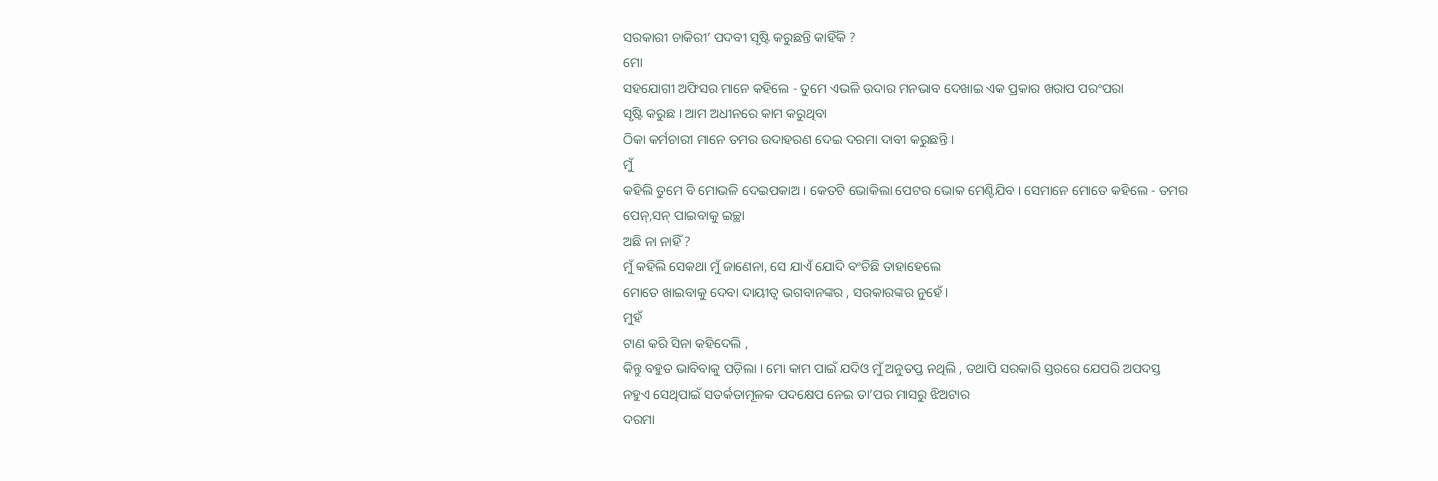ସରକାରୀ ଚାକିରୀ’ ପଦବୀ ସୃଷ୍ଟି କରୁଛନ୍ତି କାହିଁକି ?
ମୋ
ସହଯୋଗୀ ଅଫିସର ମାନେ କହିଲେ - ତୁମେ ଏଭଳି ଉଦାର ମନଭାବ ଦେଖାଇ ଏକ ପ୍ରକାର ଖରାପ ପରଂପରା
ସୃଷ୍ଟି କରୁଛ । ଆମ ଅଧୀନରେ କାମ କରୁଥିବା
ଠିକା କର୍ମଚାରୀ ମାନେ ତମର ଉଦାହରଣ ଦେଇ ଦରମା ଦାବୀ କରୁଛନ୍ତି ।
ମୁଁ
କହିଲି ତୁମେ ବି ମୋଭଳି ଦେଇପକାଅ । କେତଟି ଭୋକିଲା ପେଟର ଭୋକ ମେଣ୍ଟିଯିବ । ସେମାନେ ମୋତେ କହିଲେ - ତମର
ପେନ୍,ସନ୍ ପାଇବାକୁ ଇଚ୍ଛା
ଅଛି ନା ନାହିଁ ?
ମୁଁ କହିଲି ସେକଥା ମୁଁ ଜାଣେନା, ସେ ଯାଏଁ ଯୋଦି ବଂଚିଛି ତାହାହେଲେ
ମୋତେ ଖାଇବାକୁ ଦେବା ଦାୟୀତ୍ୱ ଭଗବାନଙ୍କର , ସରକାରଙ୍କର ନୁହେଁ।
ମୁହଁ
ଟାଣ କରି ସିନା କହିଦେଲି ,
କିନ୍ତୁ ବହୁତ ଭାବିବାକୁ ପଡ଼ିଲା । ମୋ କାମ ପାଇଁ ଯଦିଓ ମୁଁ ଅନୁତପ୍ତ ନଥିଲି , ତଥାପି ସରକାରି ସ୍ତରରେ ଯେପରି ଅପଦସ୍ତ
ନହୁଏ ସେଥିପାଇଁ ସତର୍କତାମୂଳକ ପଦକ୍ଷେପ ନେଇ ତା’ପର ମାସରୁ ଝିଅଟାର
ଦରମା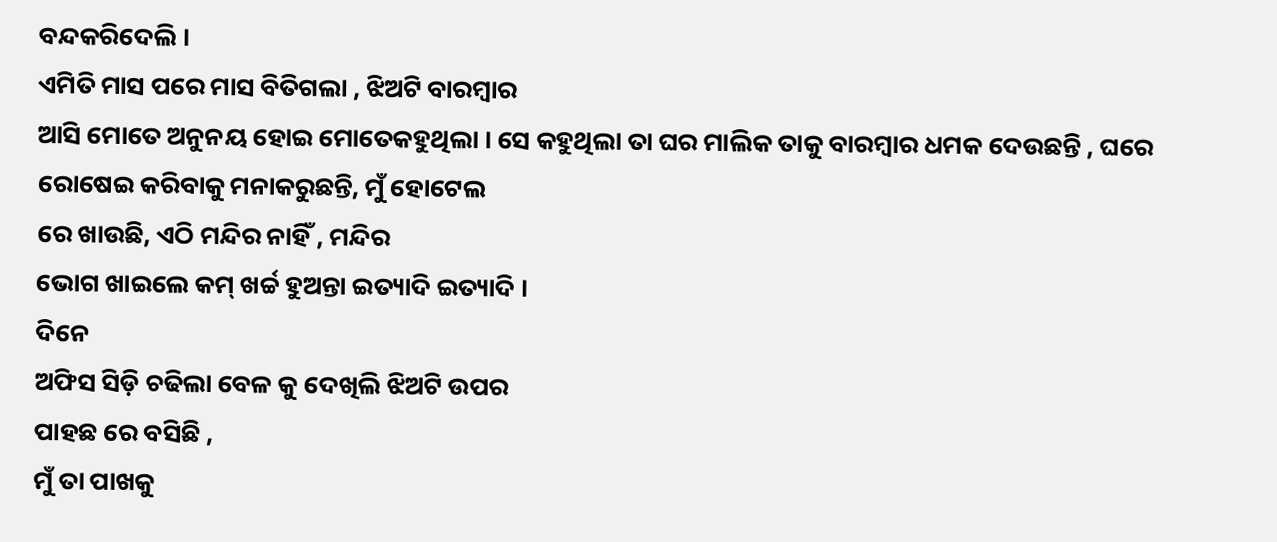ବନ୍ଦକରିଦେଲି ।
ଏମିତି ମାସ ପରେ ମାସ ବିତିଗଲା , ଝିଅଟି ବାରମ୍ବାର
ଆସି ମୋତେ ଅନୁନୟ ହୋଇ ମୋତେକହୁଥିଲା । ସେ କହୁଥିଲା ତା ଘର ମାଲିକ ତାକୁ ବାରମ୍ବାର ଧମକ ଦେଉଛନ୍ତି , ଘରେ ରୋଷେଇ କରିବାକୁ ମନାକରୁଛନ୍ତି, ମୁଁ ହୋଟେଲ
ରେ ଖାଉଛି, ଏଠି ମନ୍ଦିର ନାହିଁ , ମନ୍ଦିର
ଭୋଗ ଖାଇଲେ କମ୍ ଖର୍ଚ୍ଚ ହୁଅନ୍ତା ଇତ୍ୟାଦି ଇତ୍ୟାଦି ।
ଦିନେ
ଅଫିସ ସିଡ଼ି ଚଢିଲା ବେଳ କୁ ଦେଖିଲି ଝିଅଟି ଉପର
ପାହଛ ରେ ବସିଛି ,
ମୁଁ ତା ପାଖକୁ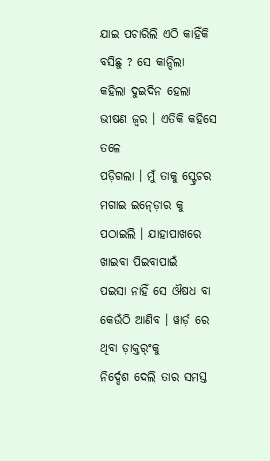ଯାଇ ପଚାରିଲି ଏଠି କାହିଁକି ବସିଛୁ ? ସେ କାନ୍ଦିଲା
କହିଲା ଦୁଇଦିନ ହେଲା ଭୀଷଣ ଜ୍ୱର । ଏତିକି କହିସେ ତଳେ
ପଡ଼ିଗଲା । ମୁଁ ତାକୁ ସ୍ଟ୍ରେଚର ମଗାଇ ଇନ୍ଡ଼ୋର କୁ ପଠାଇଲି । ଯାହାପାଖରେ ଖାଇବା ପିଇବାପାଇଁ
ପଇସା ନାହିଁ ସେ ଔଷଧ ବା କେଉଁଠି ଆଣିବ । ୱାର୍ଡ଼ ରେ ଥିବା ଡ଼ାକ୍ତର୍ଂକୁ
ନିର୍ଦ୍ଦେଶ ଦେଲି ତାର ସମସ୍ତ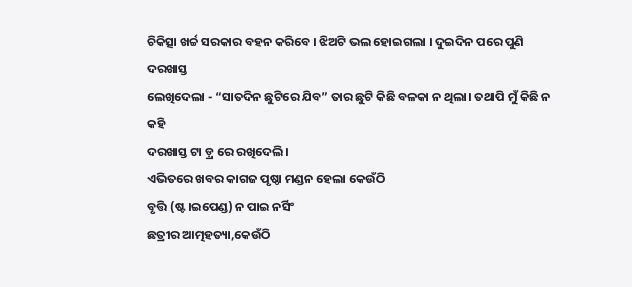ଚିକିତ୍ସା ଖର୍ଚ୍ଚ ସରକାର ବହନ କରିବେ । ଝିଅଟି ଭଲ ହୋଇଗଲା । ଦୁଇଦିନ ପରେ ପୁଣି ଦରଖାସ୍ତ
ଲେଖିଦେଲା - “ସାତଦିନ ଛୁଟିରେ ଯିବ” ତାର ଛୁଟି କିଛି ବଳକା ନ ଥିଲା। ତଥାପି ମୁଁ କିଛି ନ କହି
ଦରଖାସ୍ତ ଟା ଡ଼୍ର ରେ ରଖିଦେଲି ।
ଏଭିତରେ ଖବର କାଗଜ ପୃଷ୍ଠା ମଣ୍ଡନ ହେଲା କେଉଁଠି
ବୃତ୍ତି (ଷ୍ଟ।ଇପେଣ୍ଡ) ନ ପାଇ ନର୍ସିଂ
ଛତ୍ରୀର ଆତ୍ମହତ୍ୟା,କେଉଁଠି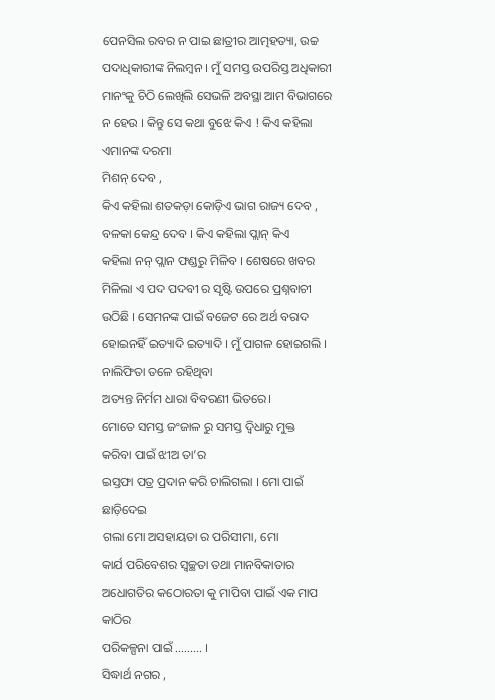ପେନସିଲ ରବର ନ ପାଇ ଛାତ୍ରୀର ଆତ୍ମହତ୍ୟା, ଉଚ୍ଚ ପଦାଧିକାରୀଙ୍କ ନିଲମ୍ବନ । ମୁଁ ସମସ୍ତ ଉପରିସ୍ତ ଅଧିକାରୀ
ମାନଂକୁ ଚିଠି ଲେଖିଲି ସେଭଳି ଅବସ୍ଥା ଆମ ବିଭାଗରେ ନ ହେଉ । କିନ୍ତୁ ସେ କଥା ବୁଝେ କିଏ ! କିଏ କହିଲା ଏମାନଙ୍କ ଦରମା
ମିଶନ୍ ଦେବ ,
କିଏ କହିଲା ଶତକଡ଼ା କୋଡ଼ିଏ ଭାଗ ରାଜ୍ୟ ଦେବ , ବଳକା କେନ୍ଦ୍ର ଦେବ । କିଏ କହିଲା ପ୍ଲାନ୍ କିଏ
କହିଲା ନନ୍ ପ୍ଲାନ ଫଣ୍ଡରୁ ମିଳିବ । ଶେଷରେ ଖବର ମିଳିଲା ଏ ପଦ ପଦବୀ ର ସୃଷ୍ଟି ଉପରେ ପ୍ରଶ୍ନବାଚୀ ଉଠିଛି । ସେମନଙ୍କ ପାଇଁ ବଜେଟ ରେ ଅର୍ଥ ବରାଦ ହୋଇନହିଁ ଇତ୍ୟାଦି ଇତ୍ୟାଦି । ମୁଁ ପାଗଳ ହୋଇଗଲି । ନାଲିଫିତା ତଳେ ରହିଥିବା
ଅତ୍ୟନ୍ତ ନିର୍ମମ ଧାରା ବିବରଣୀ ଭିତରେ।
ମୋତେ ସମସ୍ତ ଜଂଜାଳ ରୁ ସମସ୍ତ ଦ୍ୱିଧାରୁ ମୁକ୍ତ
କରିବା ପାଇଁ ଝୀଅ ତା’ର
ଇସ୍ତଫା ପତ୍ର ପ୍ରଦାନ କରି ଚାଲିଗଲା । ମୋ ପାଇଁ ଛାଡ଼ିଦେଇ
ଗଲା ମୋ ଅସହାୟତା ର ପରିସୀମା, ମୋ
କାର୍ଯ ପରିବେଶର ସ୍ୱଚ୍ଛତା ତଥା ମାନବିକାତାର ଅଧୋଗତିର କଠୋରତା କୁ ମାପିବା ପାଇଁ ଏକ ମାପ କାଠିର
ପରିକଳ୍ପନା ପାଇଁ ......... ।
ସିଦ୍ଧାର୍ଥ ନଗର ,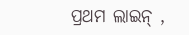ପ୍ରଥମ ଲାଇନ୍ ,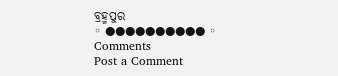ବ୍ରହ୍ମପୁର
◦ ●●●●●●●●●● ◦
Comments
Post a Comment